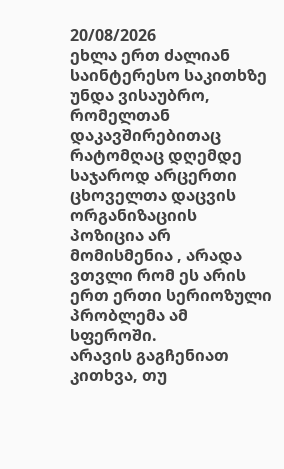20/08/2026
ეხლა ერთ ძალიან საინტერესო საკითხზე უნდა ვისაუბრო, რომელთან დაკავშირებითაც რატომღაც დღემდე საჯაროდ არცერთი ცხოველთა დაცვის ორგანიზაციის პოზიცია არ მომისმენია , არადა ვთვლი რომ ეს არის ერთ ერთი სერიოზული პრობლემა ამ სფეროში.
არავის გაგჩენიათ კითხვა, თუ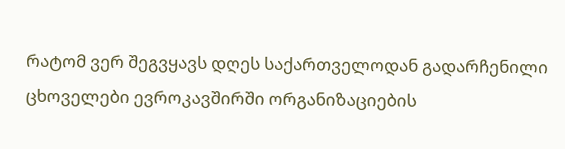რატომ ვერ შეგვყავს დღეს საქართველოდან გადარჩენილი ცხოველები ევროკავშირში ორგანიზაციების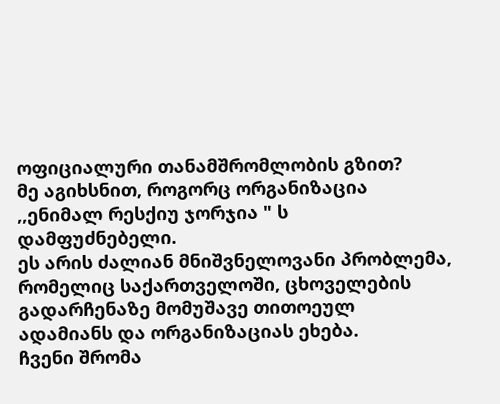ოფიციალური თანამშრომლობის გზით?
მე აგიხსნით, როგორც ორგანიზაცია ,,ენიმალ რესქიუ ჯორჯია " ს დამფუძნებელი.
ეს არის ძალიან მნიშვნელოვანი პრობლემა, რომელიც საქართველოში, ცხოველების გადარჩენაზე მომუშავე თითოეულ ადამიანს და ორგანიზაციას ეხება.
ჩვენი შრომა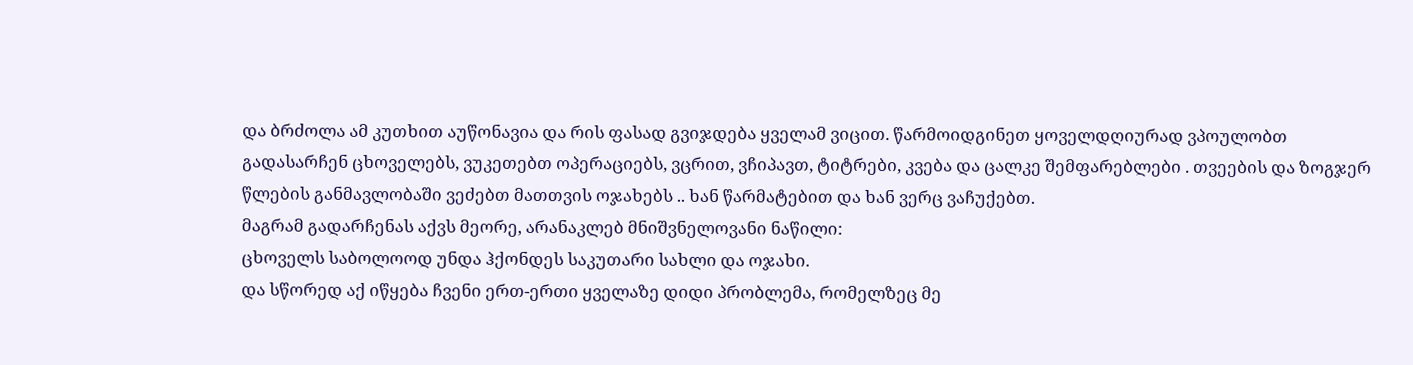და ბრძოლა ამ კუთხით აუწონავია და რის ფასად გვიჯდება ყველამ ვიცით. წარმოიდგინეთ ყოველდღიურად ვპოულობთ გადასარჩენ ცხოველებს, ვუკეთებთ ოპერაციებს, ვცრით, ვჩიპავთ, ტიტრები, კვება და ცალკე შემფარებლები . თვეების და ზოგჯერ წლების განმავლობაში ვეძებთ მათთვის ოჯახებს .. ხან წარმატებით და ხან ვერც ვაჩუქებთ.
მაგრამ გადარჩენას აქვს მეორე, არანაკლებ მნიშვნელოვანი ნაწილი:
ცხოველს საბოლოოდ უნდა ჰქონდეს საკუთარი სახლი და ოჯახი.
და სწორედ აქ იწყება ჩვენი ერთ-ერთი ყველაზე დიდი პრობლემა, რომელზეც მე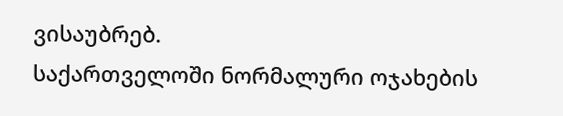ვისაუბრებ.
საქართველოში ნორმალური ოჯახების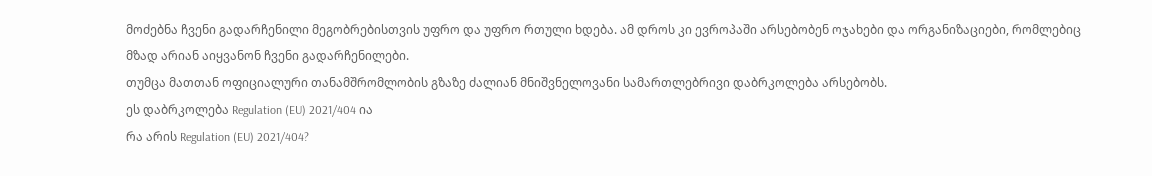მოძებნა ჩვენი გადარჩენილი მეგობრებისთვის უფრო და უფრო რთული ხდება. ამ დროს კი ევროპაში არსებობენ ოჯახები და ორგანიზაციები, რომლებიც მზად არიან აიყვანონ ჩვენი გადარჩენილები.
თუმცა მათთან ოფიციალური თანამშრომლობის გზაზე ძალიან მნიშვნელოვანი სამართლებრივი დაბრკოლება არსებობს.
ეს დაბრკოლება Regulation (EU) 2021/404 ია
რა არის Regulation (EU) 2021/404?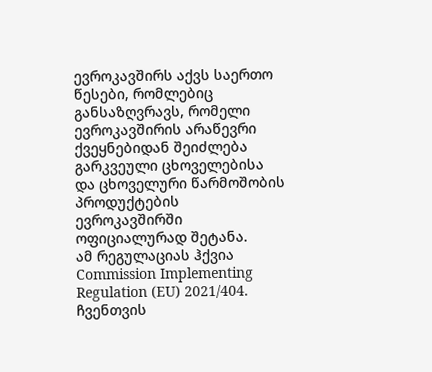ევროკავშირს აქვს საერთო წესები, რომლებიც განსაზღვრავს, რომელი ევროკავშირის არაწევრი ქვეყნებიდან შეიძლება გარკვეული ცხოველებისა და ცხოველური წარმოშობის პროდუქტების ევროკავშირში ოფიციალურად შეტანა.
ამ რეგულაციას ჰქვია Commission Implementing Regulation (EU) 2021/404.
ჩვენთვის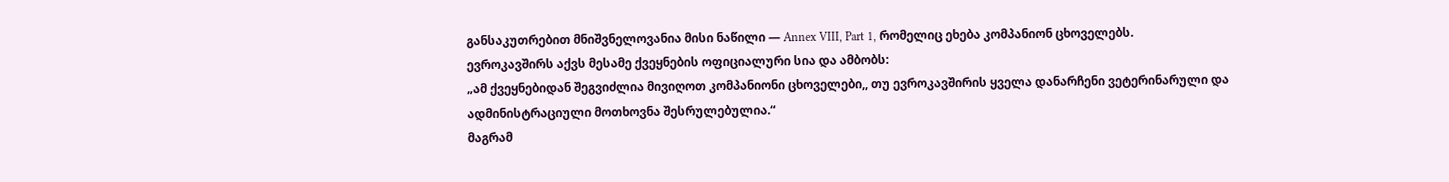განსაკუთრებით მნიშვნელოვანია მისი ნაწილი — Annex VIII, Part 1, რომელიც ეხება კომპანიონ ცხოველებს.
ევროკავშირს აქვს მესამე ქვეყნების ოფიციალური სია და ამბობს:
„ამ ქვეყნებიდან შეგვიძლია მივიღოთ კომპანიონი ცხოველები,, თუ ევროკავშირის ყველა დანარჩენი ვეტერინარული და ადმინისტრაციული მოთხოვნა შესრულებულია.“
მაგრამ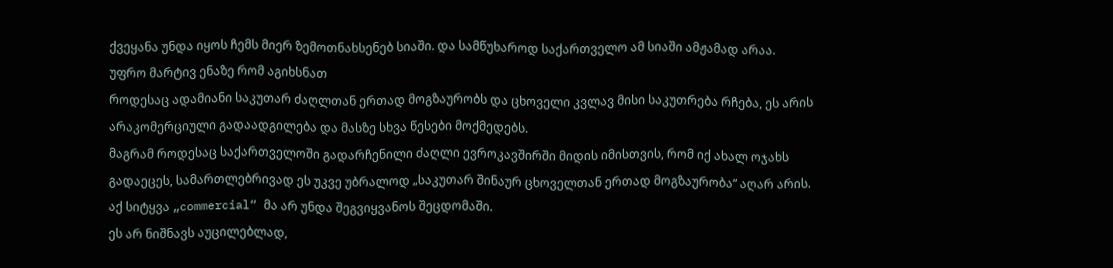ქვეყანა უნდა იყოს ჩემს მიერ ზემოთნახსენებ სიაში. და სამწუხაროდ საქართველო ამ სიაში ამჟამად არაა.
უფრო მარტივ ენაზე რომ აგიხსნათ
როდესაც ადამიანი საკუთარ ძაღლთან ერთად მოგზაურობს და ცხოველი კვლავ მისი საკუთრება რჩება, ეს არის არაკომერციული გადაადგილება და მასზე სხვა წესები მოქმედებს.
მაგრამ როდესაც საქართველოში გადარჩენილი ძაღლი ევროკავშირში მიდის იმისთვის, რომ იქ ახალ ოჯახს გადაეცეს, სამართლებრივად ეს უკვე უბრალოდ „საკუთარ შინაურ ცხოველთან ერთად მოგზაურობა“ აღარ არის.
აქ სიტყვა „commercial“ მა არ უნდა შეგვიყვანოს შეცდომაში.
ეს არ ნიშნავს აუცილებლად,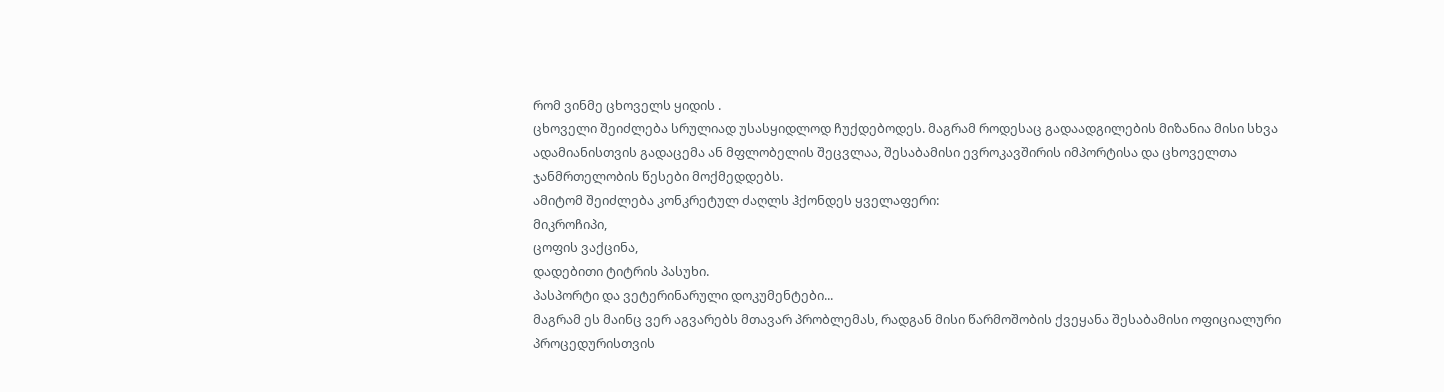რომ ვინმე ცხოველს ყიდის .
ცხოველი შეიძლება სრულიად უსასყიდლოდ ჩუქდებოდეს. მაგრამ როდესაც გადაადგილების მიზანია მისი სხვა ადამიანისთვის გადაცემა ან მფლობელის შეცვლაა, შესაბამისი ევროკავშირის იმპორტისა და ცხოველთა ჯანმრთელობის წესები მოქმედდებს.
ამიტომ შეიძლება კონკრეტულ ძაღლს ჰქონდეს ყველაფერი:
მიკროჩიპი,
ცოფის ვაქცინა,
დადებითი ტიტრის პასუხი.
პასპორტი და ვეტერინარული დოკუმენტები...
მაგრამ ეს მაინც ვერ აგვარებს მთავარ პრობლემას, რადგან მისი წარმოშობის ქვეყანა შესაბამისი ოფიციალური პროცედურისთვის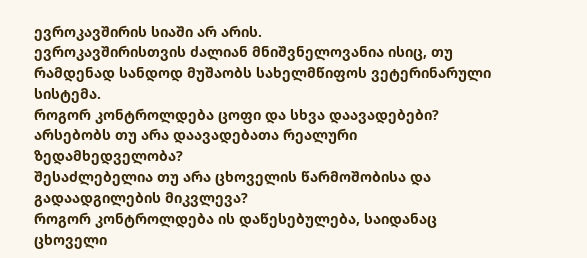ევროკავშირის სიაში არ არის.
ევროკავშირისთვის ძალიან მნიშვნელოვანია ისიც, თუ რამდენად სანდოდ მუშაობს სახელმწიფოს ვეტერინარული სისტემა.
როგორ კონტროლდება ცოფი და სხვა დაავადებები?
არსებობს თუ არა დაავადებათა რეალური ზედამხედველობა?
შესაძლებელია თუ არა ცხოველის წარმოშობისა და გადაადგილების მიკვლევა?
როგორ კონტროლდება ის დაწესებულება, საიდანაც ცხოველი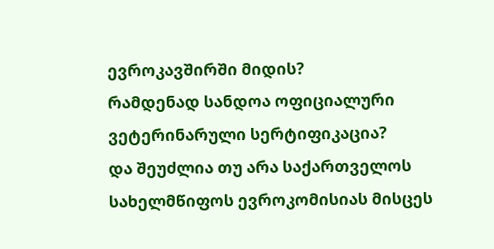ევროკავშირში მიდის?
რამდენად სანდოა ოფიციალური ვეტერინარული სერტიფიკაცია?
და შეუძლია თუ არა საქართველოს სახელმწიფოს ევროკომისიას მისცეს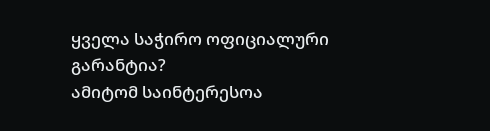ყველა საჭირო ოფიციალური გარანტია?
ამიტომ საინტერესოა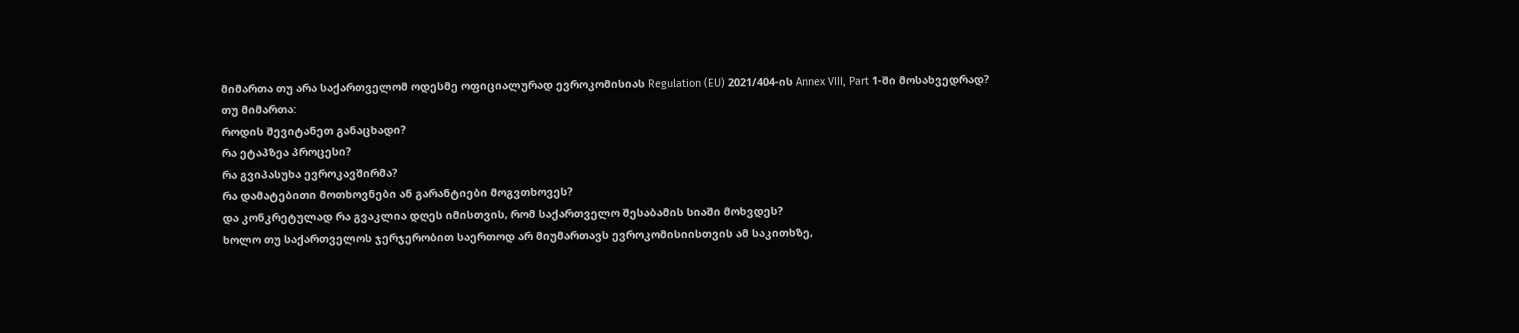მიმართა თუ არა საქართველომ ოდესმე ოფიციალურად ევროკომისიას Regulation (EU) 2021/404-ის Annex VIII, Part 1-ში მოსახვედრად?
თუ მიმართა:
როდის შევიტანეთ განაცხადი?
რა ეტაპზეა პროცესი?
რა გვიპასუხა ევროკავშირმა?
რა დამატებითი მოთხოვნები ან გარანტიები მოგვთხოვეს?
და კონკრეტულად რა გვაკლია დღეს იმისთვის, რომ საქართველო შესაბამის სიაში მოხვდეს?
ხოლო თუ საქართველოს ჯერჯერობით საერთოდ არ მიუმართავს ევროკომისიისთვის ამ საკითხზე,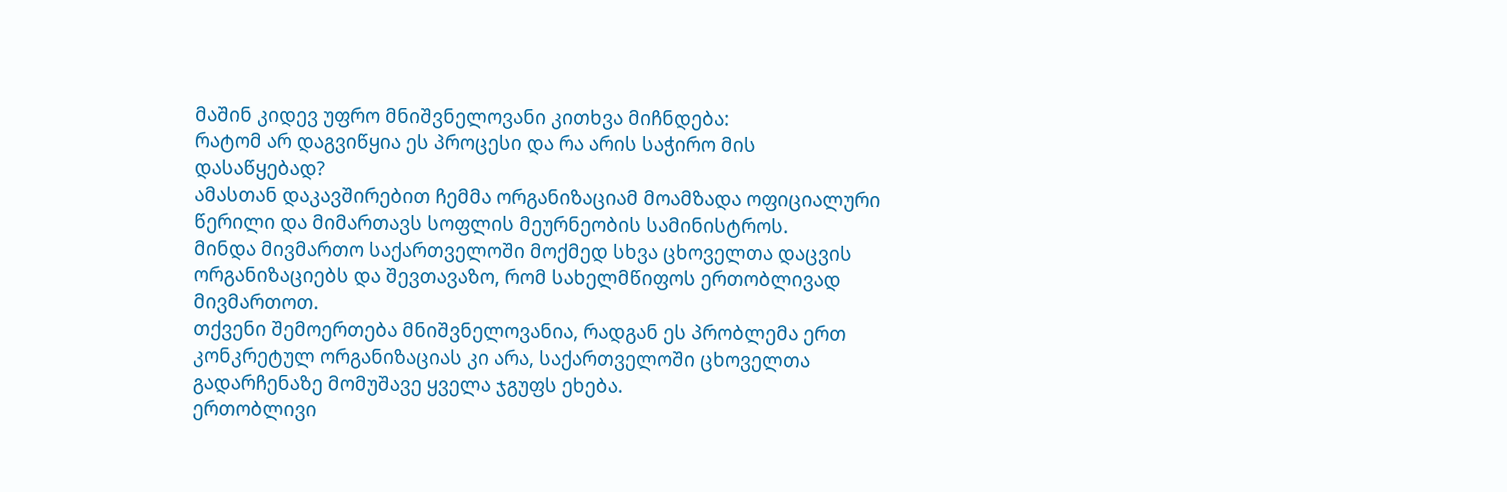მაშინ კიდევ უფრო მნიშვნელოვანი კითხვა მიჩნდება:
რატომ არ დაგვიწყია ეს პროცესი და რა არის საჭირო მის დასაწყებად?
ამასთან დაკავშირებით ჩემმა ორგანიზაციამ მოამზადა ოფიციალური წერილი და მიმართავს სოფლის მეურნეობის სამინისტროს.
მინდა მივმართო საქართველოში მოქმედ სხვა ცხოველთა დაცვის ორგანიზაციებს და შევთავაზო, რომ სახელმწიფოს ერთობლივად მივმართოთ.
თქვენი შემოერთება მნიშვნელოვანია, რადგან ეს პრობლემა ერთ კონკრეტულ ორგანიზაციას კი არა, საქართველოში ცხოველთა გადარჩენაზე მომუშავე ყველა ჯგუფს ეხება.
ერთობლივი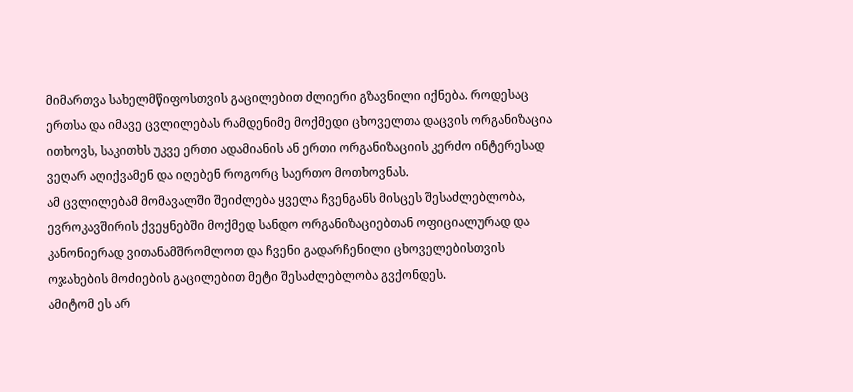მიმართვა სახელმწიფოსთვის გაცილებით ძლიერი გზავნილი იქნება. როდესაც ერთსა და იმავე ცვლილებას რამდენიმე მოქმედი ცხოველთა დაცვის ორგანიზაცია ითხოვს, საკითხს უკვე ერთი ადამიანის ან ერთი ორგანიზაციის კერძო ინტერესად ვეღარ აღიქვამენ და იღებენ როგორც საერთო მოთხოვნას.
ამ ცვლილებამ მომავალში შეიძლება ყველა ჩვენგანს მისცეს შესაძლებლობა, ევროკავშირის ქვეყნებში მოქმედ სანდო ორგანიზაციებთან ოფიციალურად და კანონიერად ვითანამშრომლოთ და ჩვენი გადარჩენილი ცხოველებისთვის ოჯახების მოძიების გაცილებით მეტი შესაძლებლობა გვქონდეს.
ამიტომ ეს არ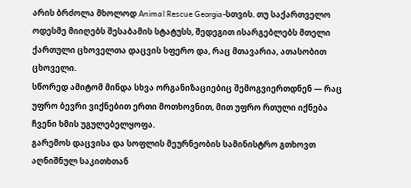არის ბრძოლა მხოლოდ Animal Rescue Georgia-სთვის. თუ საქართველო ოდესმე მიიღებს შესაბამის სტატუსს, შედეგით ისარგებლებს მთელი ქართული ცხოველთა დაცვის სფერო და, რაც მთავარია, ათასობით ცხოველი.
სწორედ ამიტომ მინდა სხვა ორგანიზაციებიც შემოგვიერთდნენ — რაც უფრო ბევრი ვიქნებით ერთი მოთხოვნით, მით უფრო რთული იქნება ჩვენი ხმის უგულებელყოფა.
გარემოს დაცვისა და სოფლის მეურნეობის სამინისტრო გთხოვთ აღნიშნულ საკითხთან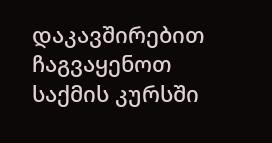დაკავშირებით ჩაგვაყენოთ საქმის კურსში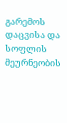გარემოს დაცვისა და სოფლის მეურნეობის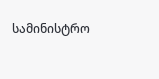სამინისტრო